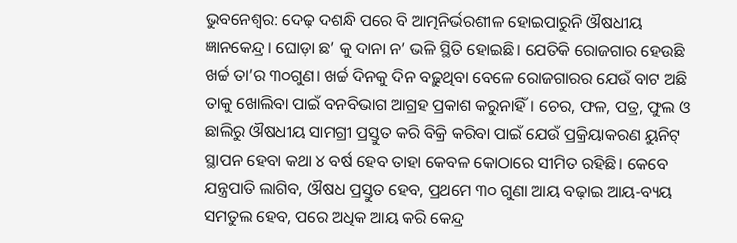ଭୁବନେଶ୍ବର: ଦେଢ଼ ଦଶନ୍ଧି ପରେ ବି ଆତ୍ମନିର୍ଭରଶୀଳ ହୋଇପାରୁନି ଔଷଧୀୟ ଜ୍ଞାନକେନ୍ଦ୍ର। ଘୋଡ଼ା ଛ’ କୁ ଦାନା ନ’ ଭଳି ସ୍ଥିତି ହୋଇଛି। ଯେତିକି ‌ରୋଜଗାର ହେଉଛି ଖର୍ଚ୍ଚ ତା’ର ୩୦ଗୁଣ। ଖର୍ଚ୍ଚ ଦିନକୁ ଦିନ ବଢ଼ୁଥିବା ବେଳେ ରୋଜଗାରର ଯେଉଁ ବାଟ ଅଛି ତାକୁ ଖୋଲିବା ପାଇଁ ବନବିଭାଗ ଆଗ୍ରହ ପ୍ରକାଶ କରୁନାହିଁ। ଚେର, ଫଳ, ପତ୍ର, ଫୁଲ ଓ ଛାଲିରୁ ଔଷଧୀୟ ସାମଗ୍ରୀ ପ୍ରସ୍ତୁତ କରି ବିକ୍ରି କରିବା ପାଇଁ ଯେଉଁ ପ୍ରକ୍ରିୟାକରଣ ୟୁନିଟ୍‌ ସ୍ଥାପନ ହେବା କଥା ୪ ବର୍ଷ ହେବ ତାହା କେବଳ କୋଠାରେ ସୀମିତ ରହିଛି। କେବେ ଯନ୍ତ୍ରପାତି ଲାଗିବ, ଔଷଧ ପ୍ରସ୍ତୁତ ହେବ, ପ୍ରଥମେ ୩୦ ଗୁଣା ଆୟ ବଢ଼ାଇ ଆୟ-ବ୍ୟୟ ସମତୁଲ ହେବ, ପରେ ଅଧିକ ଆୟ କରି କେନ୍ଦ୍ର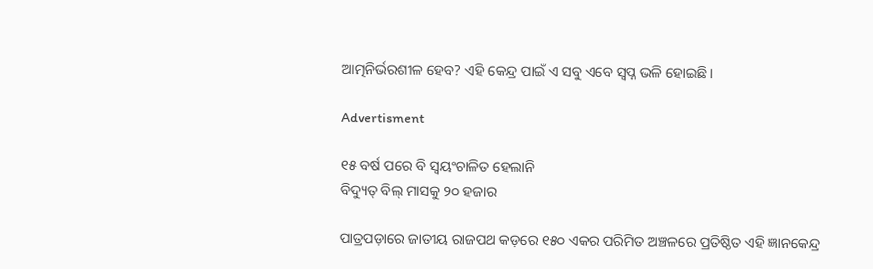ଆତ୍ମନିର୍ଭରଶୀଳ ହେବ? ଏହି କେନ୍ଦ୍ର ପାଇଁ ଏ ସବୁ ଏବେ ସ୍ବପ୍ନ ଭଳି ହୋଇଛି।

Advertisment

୧୫ ବର୍ଷ ପ‌ରେ ବି ସ୍ବୟଂଚାଳିତ ହେଲାନି
ବିଦ୍ୟୁତ୍‌ ବିଲ୍‌ ମାସକୁ ୨୦ ହଜାର

ପାତ୍ରପଡ଼ାରେ ଜାତୀୟ ରାଜପଥ କଡ଼ରେ ୧୫୦ ଏକର ପରିମିତ ଅଞ୍ଚଳରେ ପ୍ରତିଷ୍ଠିତ ଏହି ଜ୍ଞାନକେନ୍ଦ୍ର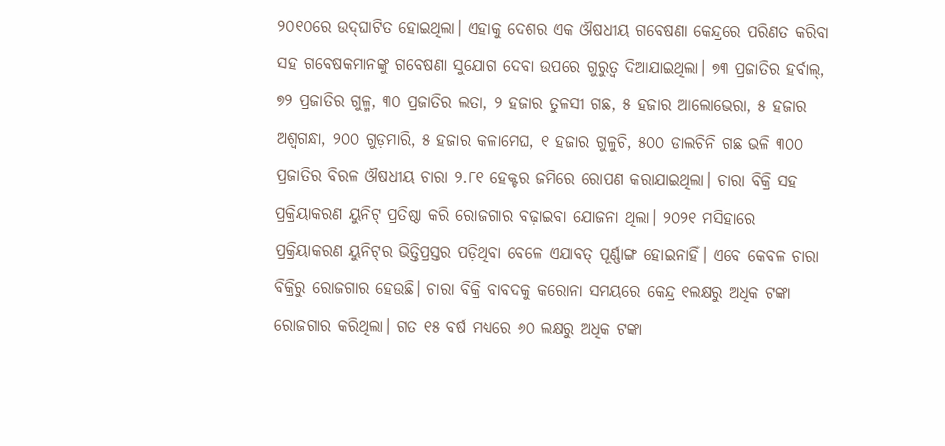୨୦୧୦ରେ ଉଦ୍‌ଘାଟିତ ହୋଇଥିଲା। ଏହାକୁ ଦେଶର ଏକ ଔଷଧୀୟ ଗବେଷଣା କେନ୍ଦ୍ରରେ ପରିଣତ କରିବା ସହ ଗବେଷକମାନଙ୍କୁ ଗବେଷଣା ସୁଯୋଗ ଦେବା ଉପରେ ଗୁରୁତ୍ବ ଦିଆଯାଇଥିଲା। ୭୩ ପ୍ରଜାତିର ହର୍ବାଲ୍, ୭୨ ପ୍ରଜାତିର ଗୁଳ୍ମ, ୩୦ ପ୍ରଜାତିର ଲତା, ୨ ହଜାର ତୁଳସୀ ଗଛ, ୫ ହଜାର ଆଲୋଭେରା, ୫ ହଜାର ଅଶ୍ବଗନ୍ଧା, ୨୦୦ ଗୁଡ଼ମାରି, ୫ ହଜାର କଳାମେଘ, ୧ ହଜାର ଗୁଳୁଚି, ୫୦୦ ଡାଲଚିନି ଗଛ ଭଳି ୩୦୦ ପ୍ରଜାତିର ବିରଳ ଔଷଧୀୟ ଚାରା ୨.୮୧ ହେକ୍ଟର ଜମିରେ ରୋପଣ କରାଯାଇଥିଲା। ଚାରା ବିକ୍ରି ସହ ପ୍ରକ୍ରିୟାକରଣ ୟୁନିଟ୍ ପ୍ରତିଷ୍ଠା କରି ରୋଜଗାର ବଢ଼ାଇବା ଯୋଜନା ଥିଲା। ୨୦୨୧ ମସିହା‌ରେ ପ୍ରକ୍ରିୟାକରଣ ୟୁନିଟ୍‌ର ଭିତ୍ତିପ୍ରସ୍ତର ପଡ଼ିଥିବା ବେଳେ ଏଯାବତ୍‌ ପୂର୍ଣ୍ଣାଙ୍ଗ ହୋଇନାହିଁ। ଏବେ କେବଳ ଚାରା ବିକ୍ରିରୁ ରୋଜଗାର ହେଉଛି। ଚାରା ବିକ୍ରି ବାବଦକୁ କରୋନା ସମୟରେ କେନ୍ଦ୍ର ୧ଲକ୍ଷରୁ ଅଧିକ ଟଙ୍କା ରୋଜଗାର କରିଥିଲା। ଗତ ୧୫ ବର୍ଷ ମଧ୍ୟରେ ୬୦ ଲକ୍ଷରୁ ଅଧିକ ଟଙ୍କା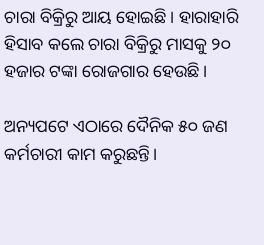ଚାରା ବିକ୍ରିରୁ ଆୟ ହୋଇଛି। ହାରାହାରି ହିସାବ କଲେ ଚାରା ବିକ୍ରିରୁ ମାସକୁ ୨୦ ହଜାର ଟଙ୍କା ରୋଜଗାର ହେଉଛି।

ଅନ୍ୟପଟେ ଏଠାରେ ଦୈନିକ ୫୦ ଜଣ କର୍ମଚାରୀ କାମ କରୁଛନ୍ତି।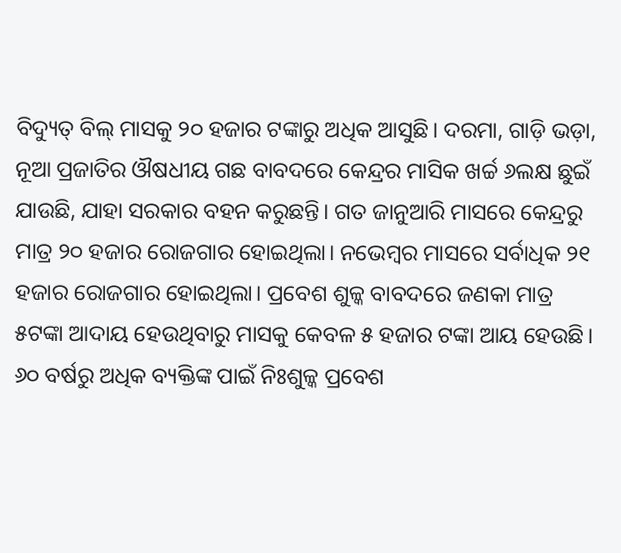ବିଦ୍ୟୁତ୍ ବିଲ୍‌ ମାସକୁ ୨୦ ହଜାର ଟଙ୍କାରୁ ଅଧିକ ଆସୁଛି। ଦରମା, ଗାଡ଼ି ଭଡ଼ା, ନୂଆ ପ୍ରଜାତିର ଔଷଧୀୟ ଗଛ ବାବଦରେ କେନ୍ଦ୍ରର ମାସିକ ଖର୍ଚ୍ଚ ୬ଲକ୍ଷ ଛୁଇଁ ଯାଉଛି, ଯାହା ସରକାର ବହନ କରୁଛନ୍ତି। ଗତ ଜାନୁଆରି ମାସରେ କେନ୍ଦ୍ରରୁ ମାତ୍ର ୨୦ ହଜାର ରୋଜଗାର ହୋଇଥିଲା। ନଭେମ୍ବର ମାସରେ ସର୍ବାଧିକ ୨୧ ହଜାର ରୋଜଗାର ହୋଇଥିଲା। ପ୍ରବେଶ ଶୁଳ୍କ ବାବଦରେ ଜଣକା ମାତ୍ର ୫ଟଙ୍କା ଆଦାୟ ‌ହେଉଥିବାରୁ ମାସକୁ କେବଳ ୫ ହଜାର ଟଙ୍କା ଆୟ ହେଉଛି। ୬୦ ବର୍ଷରୁ ଅଧିକ ବ୍ୟକ୍ତିଙ୍କ ପାଇଁ ନିଃଶୁଳ୍କ ପ୍ରବେଶ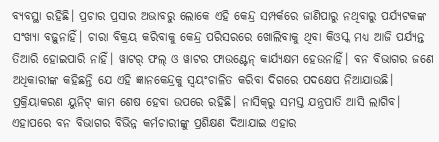ବ୍ୟବସ୍ଥା ରହିଛି। ପ୍ରଚାର ପ୍ରସାର ଅଭାବରୁ ଲୋକେ ଏହି କେନ୍ଦ୍ର ସମ୍ପର୍କରେ ଜାଣିପାରୁ ନଥିବାରୁ ପର୍ଯ୍ୟଟକଙ୍କ ସଂଖ୍ୟା ବଢ଼ୁନାହିଁ। ଚାରା ବିକ୍ରୟ କରିବାକୁ କେନ୍ଦ୍ର ପରିସରରେ ଖୋଲିବାକୁ ଥିବା କିଓସ୍କ ମଧ୍ୟ ଆଜି ପର୍ଯ୍ୟନ୍ତ ତିଆରି ହୋଇପାରି ନାହିଁ। ୱାଟର୍‌ ଫଲ୍ ଓ ୱାଟର ଫାଉଣ୍ଟେନ୍ କାର୍ଯ୍ୟକ୍ଷମ ହେଉନାହିଁ। ବନ ବିଭାଗର ଜଣେ ଅଧିକାରୀଙ୍କ କହିଛନ୍ତି ଯେ ଏହି ଜ୍ଞାନକେନ୍ଦ୍ରକୁ ସ୍ବୟଂଚାଳିତ କରିବା ଦିଗରେ ପଦକ୍ଷେପ ନିଆଯାଉଛି। ପ୍ରକ୍ରିୟାକରଣ ୟୁନିଟ୍‌ କାମ ଶେଷ ହେବା ଉପରେ ରହିଛି। ନାସିକ୍‌ରୁ ସମସ୍ତ ଯନ୍ତ୍ରପାତି ଆସି ଲାଗିବ। ଏହାପରେ ବନ ବିଭାଗର ବିଭିନ୍ନ କର୍ମଚାରୀଙ୍କୁ ପ୍ରଶିକ୍ଷଣ ଦିଆଯାଇ ଏହାର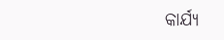କାର୍ଯ୍ୟ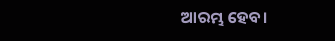ଆରମ୍ଭ ହେବ।